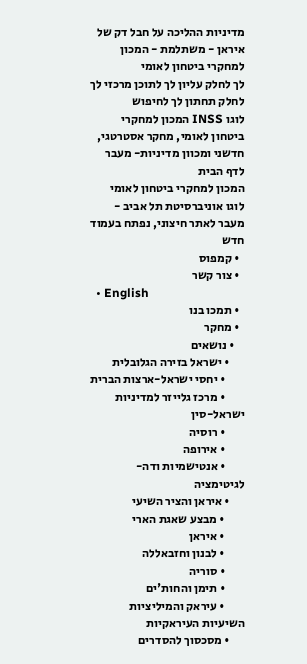מדיניות ההליכה על חבל דק של איראן - משתלמת - המכון למחקרי ביטחון לאומי
לך לחלק עליון לך לתוכן מרכזי לך לחלק תחתון לך לחיפוש
לוגו INSS המכון למחקרי ביטחון לאומי, מחקר אסטרטגי, חדשני ומכוון מדיניות- מעבר לדף הבית
המכון למחקרי ביטחון לאומי
לוגו אוניברסיטת תל אביב - מעבר לאתר חיצוני, נפתח בעמוד חדש
  • קמפוס
  • צור קשר
  • English
  • תמכו בנו
  • מחקר
    • נושאים
      • ישראל בזירה הגלובלית
        • יחסי ישראל-ארצות הברית
        • מרכז גלייזר למדיניות ישראל-סין
        • רוסיה
        • אירופה
        • אנטישמיות ודה-לגיטימציה
      • איראן והציר השיעי
        • מבצע שאגת הארי
        • איראן
        • לבנון וחזבאללה
        • סוריה
        • תימן והחות'ים
        • עיראק והמיליציות השיעיות העיראקיות
      • מסכסוך להסדרים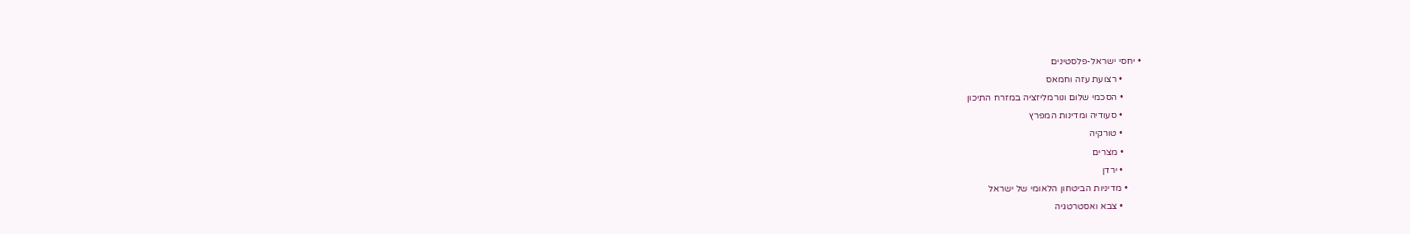• יחסי ישראל-פלסטינים
        • רצועת עזה וחמאס
        • הסכמי שלום ונורמליזציה במזרח התיכון
        • סעודיה ומדינות המפרץ
        • טורקיה
        • מצרים
        • ירדן
      • מדיניות הביטחון הלאומי של ישראל
        • צבא ואסטרטגיה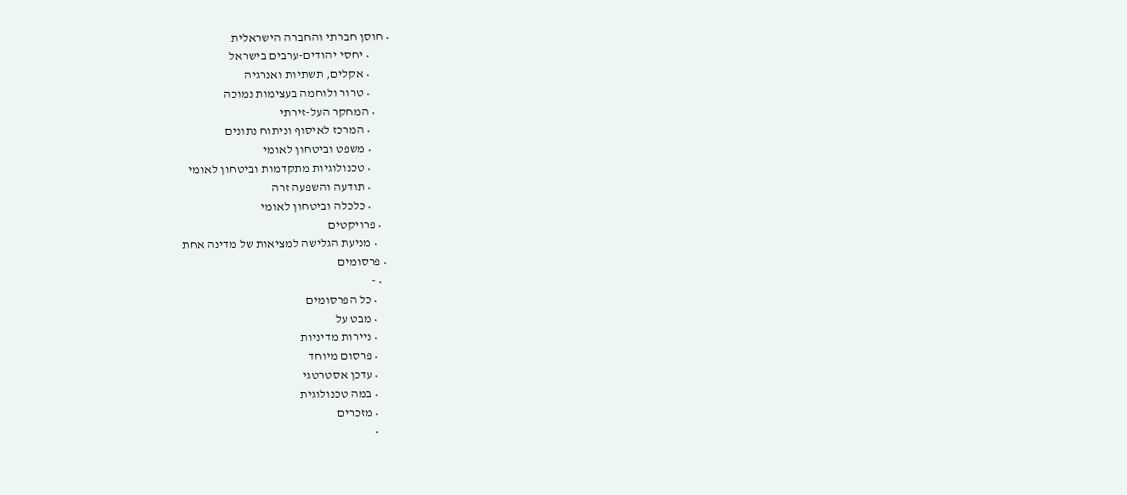• חוסן חברתי והחברה הישראלית
        • יחסי יהודים-ערבים בישראל
        • אקלים, תשתיות ואנרגיה
        • טרור ולוחמה בעצימות נמוכה
      • המחקר העל-זירתי
        • המרכז לאיסוף וניתוח נתונים
        • משפט וביטחון לאומי
        • טכנולוגיות מתקדמות וביטחון לאומי
        • תודעה והשפעה זרה
        • כלכלה וביטחון לאומי
    • פרויקטים
      • מניעת הגלישה למציאות של מדינה אחת
  • פרסומים
    • -
      • כל הפרסומים
      • מבט על
      • ניירות מדיניות
      • פרסום מיוחד
      • עדכן אסטרטגי
      • במה טכנולוגית
      • מזכרים
      •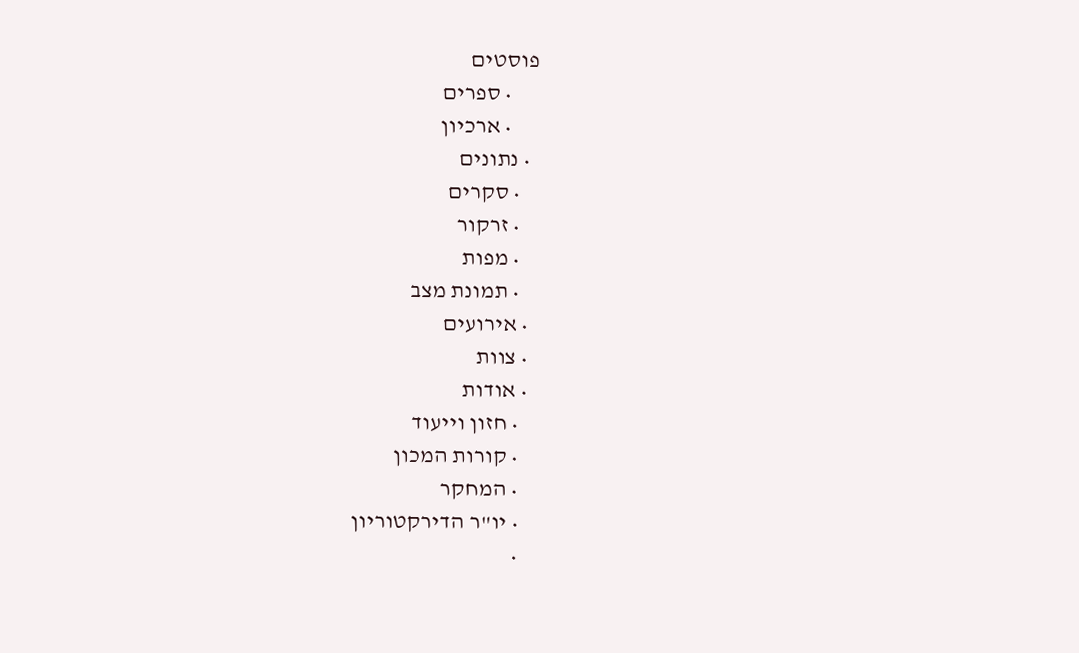פוסטים
      • ספרים
      • ארכיון
  • נתונים
    • סקרים
    • זרקור
    • מפות
    • תמונת מצב
  • אירועים
  • צוות
  • אודות
    • חזון וייעוד
    • קורות המכון
    • המחקר
    • יו"ר הדירקטוריון
    •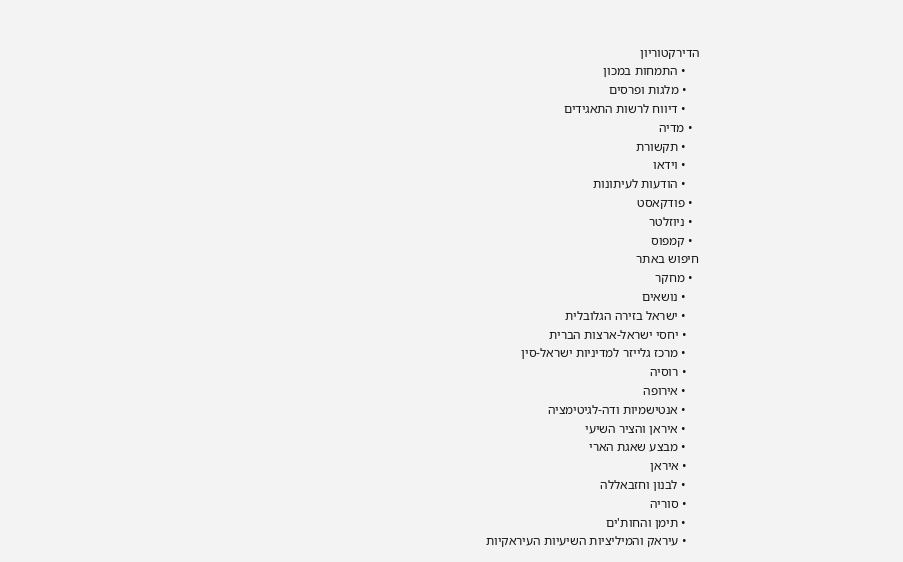הדירקטוריון
    • התמחות במכון
    • מלגות ופרסים
    • דיווח לרשות התאגידים
  • מדיה
    • תקשורת
    • וידאו
    • הודעות לעיתונות
  • פודקאסט
  • ניוזלטר
  • קמפוס
חיפוש באתר
  • מחקר
    • נושאים
    • ישראל בזירה הגלובלית
    • יחסי ישראל-ארצות הברית
    • מרכז גלייזר למדיניות ישראל-סין
    • רוסיה
    • אירופה
    • אנטישמיות ודה-לגיטימציה
    • איראן והציר השיעי
    • מבצע שאגת הארי
    • איראן
    • לבנון וחזבאללה
    • סוריה
    • תימן והחות'ים
    • עיראק והמיליציות השיעיות העיראקיות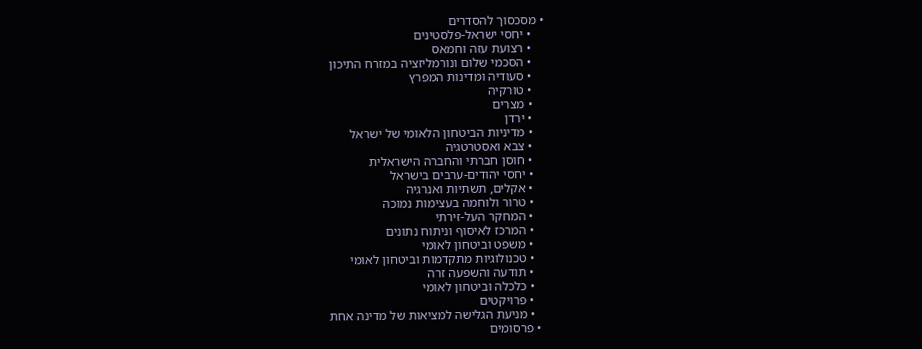• מסכסוך להסדרים
    • יחסי ישראל-פלסטינים
    • רצועת עזה וחמאס
    • הסכמי שלום ונורמליזציה במזרח התיכון
    • סעודיה ומדינות המפרץ
    • טורקיה
    • מצרים
    • ירדן
    • מדיניות הביטחון הלאומי של ישראל
    • צבא ואסטרטגיה
    • חוסן חברתי והחברה הישראלית
    • יחסי יהודים-ערבים בישראל
    • אקלים, תשתיות ואנרגיה
    • טרור ולוחמה בעצימות נמוכה
    • המחקר העל-זירתי
    • המרכז לאיסוף וניתוח נתונים
    • משפט וביטחון לאומי
    • טכנולוגיות מתקדמות וביטחון לאומי
    • תודעה והשפעה זרה
    • כלכלה וביטחון לאומי
    • פרויקטים
    • מניעת הגלישה למציאות של מדינה אחת
  • פרסומים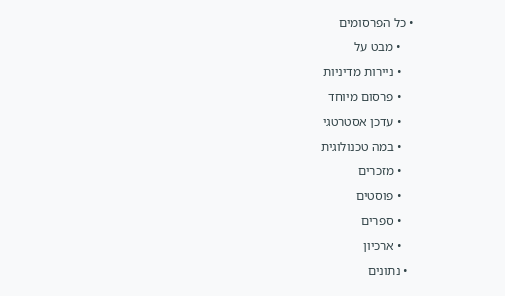• כל הפרסומים
    • מבט על
    • ניירות מדיניות
    • פרסום מיוחד
    • עדכן אסטרטגי
    • במה טכנולוגית
    • מזכרים
    • פוסטים
    • ספרים
    • ארכיון
  • נתונים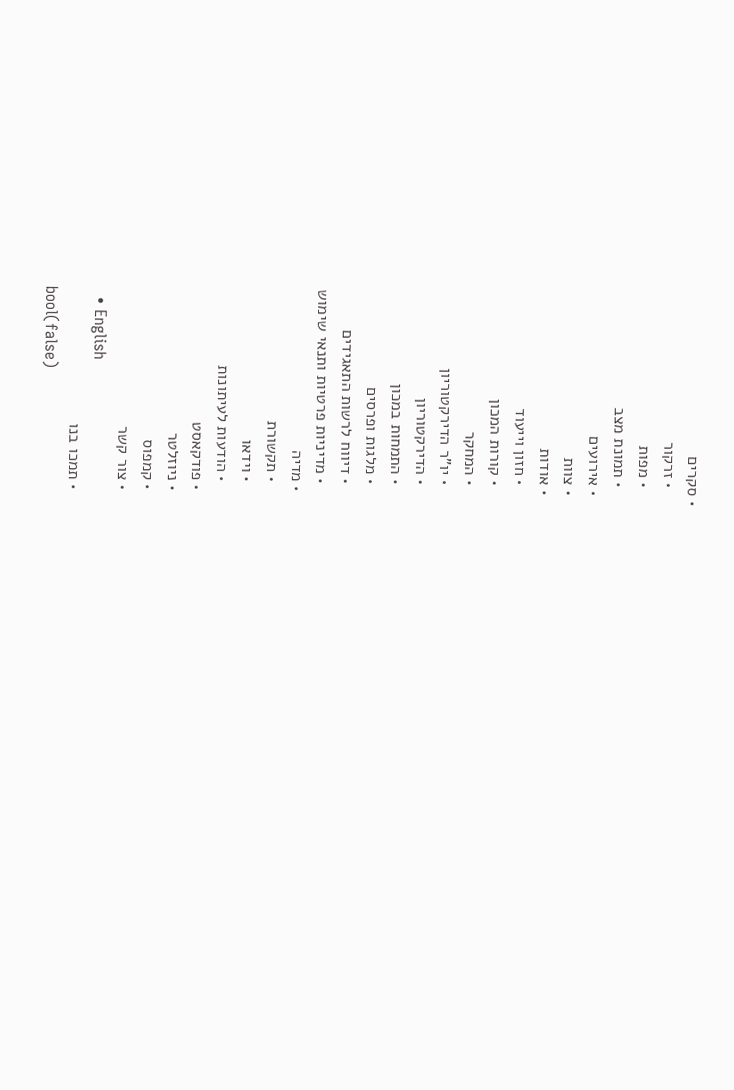• סקרים
    • זרקור
    • מפות
    • תמונת מצב
  • אירועים
  • צוות
  • אודות
    • חזון וייעוד
    • קורות המכון
    • המחקר
    • יו"ר הדירקטוריון
    • הדירקטוריון
    • התמחות במכון
    • מלגות ופרסים
    • דיווח לרשות התאגידים
    • מדיניות פרטיות ותנאי שימוש
  • מדיה
    • תקשורת
    • וידאו
    • הודעות לעיתונות
  • פודקאסט
  • ניוזלטר
  • קמפוס
  • צור קשר
  • English
  • תמכו בנו
bool(false)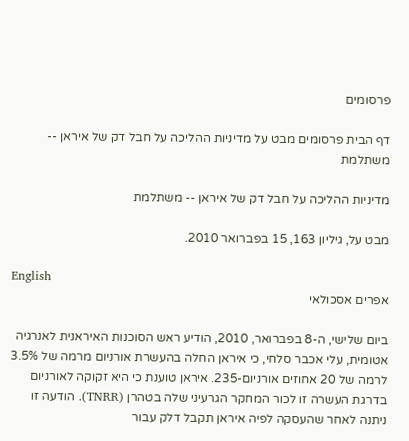פרסומים

דף הבית פרסומים מבט על מדיניות ההליכה על חבל דק של איראן -- משתלמת

מדיניות ההליכה על חבל דק של איראן -- משתלמת

מבט על, גיליון 163, 15 בפברואר 2010.

English
אפרים אסכולאי

ביום שלישי, ה-8 בפברואר, 2010, הודיע ראש הסוכנות האיראנית לאנרגיה אטומית, עלי אכבר סלחי, כי איראן החלה בהעשרת אורניום מרמה של 3.5% לרמה של 20 אחוזים אורניום-235. איראן טוענת כי היא זקוקה לאורניום בדרגת העשרה זו לכור המחקר הגרעיני שלה בטהרן (TNRR). הודעה זו ניתנה לאחר שהעסקה לפיה איראן תקבל דלק עבור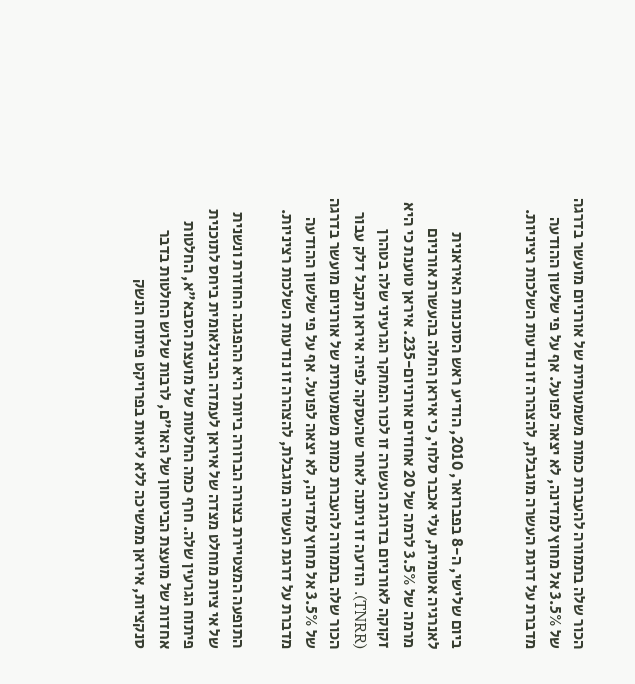הכור שלה בתמורה להעברת כמות משמעותית של אורניום מועשר בדרגה של 3.5% אל מחוץ למדינה, לא יצאה לפועל. אף על פי שלשון ההודעה מדברת על דרגת העשרה מוגבלת, להצהרה זו נודעות השלכות רציניות.


ביום שלישי, ה-8 בפברואר, 2010, הודיע ראש הסוכנות האיראנית לאנרגיה אטומית, עלי אכבר סלחי, כי איראן החלה בהעשרת אורניום מרמה של 3.5% לרמה של 20 אחוזים אורניום-235. איראן טוענת כי היא זקוקה לאורניום בדרגת העשרה זו לכור המחקר הגרעיני שלה בטהרן (TNRR). הודעה זו ניתנה לאחר שהעסקה לפיה איראן תקבל דלק עבור הכור שלה בתמורה להעברת כמות משמעותית של אורניום מועשר בדרגה של 3.5% אל מחוץ למדינה, לא יצאה לפועל. אף על פי שלשון ההודעה מדברת על דרגת העשרה מוגבלת, להצהרה זו נודעות השלכות רציניות.

התופעה המצטיירת בצורה הברורה ביותר היא ההפגנה החוזרת ונשנית של אי ציות מוחלט מצדה של איראן לעמדה הבינלאומית ביחס לתוכנית פיתוח הגרעין שלה. חרף כמה החלטות של מועצת הסבא"א, החלטות אחדות של מועצת הביטחון של האו"ם, לרבות שלוש החלטות בדבר סנקציות, איראן ממשיכה ללא ליאות בפרויקט פיתוח הנשק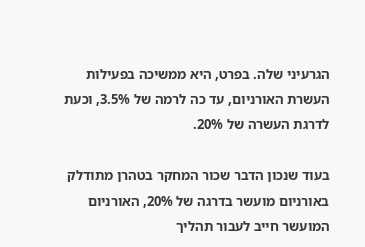הגרעיני שלה. בפרט, היא ממשיכה בפעילות העשרת האורניום, עד כה לרמה של 3.5%, וכעת לדרגת העשרה של 20%.

בעוד שנכון הדבר שכור המחקר בטהרן מתודלק באורניום מועשר בדרגה של 20%, האורניום המועשר חייב לעבור תהליך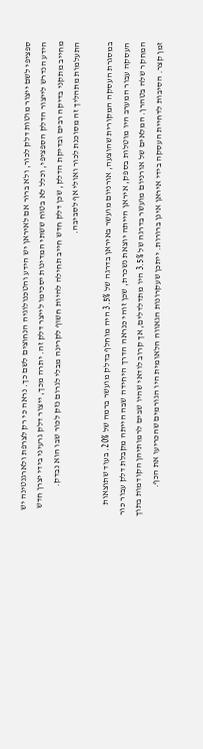ספציפי לשם ייצור מוטות דלק לכור, ולא ברור אם לאיראן יש הידע והטכנולוגיה הנחוצים לשם כך. נראה כי רק לצרפת ולארגנטינה יש הידע הנדרש לייצור הדלק הספציפי, וכלל לא בטוח ששתי המדינות יסכימו לייצר דלק זה. יתרה מכך, ייצור דלק גרעיני בידי יצרן חדש מחייב מתקני בדיקה רבים ובדיקת הדלק, שכן דלק חדש חייב תחילה להיות חשוף לקרינה מבלי לגרום נזק לכור שבו הוא נבדק. התעלמות מתהליך זה מסוכנת לכור ואולי אף לסביבה.

במסגרת העסקה המקורית שהוצעה, אורניום מועשר באיראן בדרגה של 3.5% היה מוחלף בדלק מועשר ברמה של 20%. בעוד שתוצאות העסקה עבור המערב היו מוטלות בספק, איראן הייתה יוצאת נשכרת, שכן זוהי כנראה הדרך היחידה שבה הייתה מקבלת דלק עבור כור המחקר שלה בטהרן. המלאים של אורניום מועשר בדרגה של 3.5% היו מתדלדלים, אך קרוב לודאי שהיו שבים לרמותיהן הקודמות בתוך זמן קצר. הסיבות לדחיית העסקה בידי איראן אינן ברורות. ייתכן שעקרונות הגאווה הלאומית היו הגורמים שהכריעו את הכף.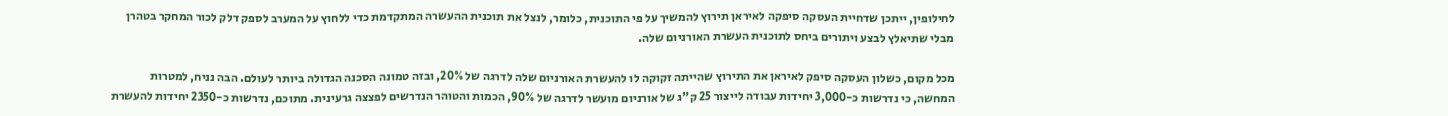לחילופין, ייתכן שדחיית העסקה סיפקה לאיראן תירוץ להמשיך על פי התוכנית, כלומר, לנצל את תוכנית ההעשרה המתקדמת כדי ללחוץ על המערב לספק דלק לכור המחקר בטהרן מבלי שתיאלץ לבצע ויתורים ביחס לתוכנית העשרת האורניום שלה.

מכל מקום, כשלון העסקה סיפק לאיראן את התירוץ שהייתה זקוקה לו להעשרת האורניום שלה לדרגה של 20%, ובזה טמונה הסכנה הגדולה ביותר לעולם. הבה נניח, למטרות המחשה, כי נדרשות כ-3,000 יחידות עבודה לייצור 25 ק"ג של אורניום מועשר לדרגה של 90%, הכמות והטוהר הנדרשים לפצצה גרעינית. מתוכם, נדרשות כ-2350 יחידות להעשרת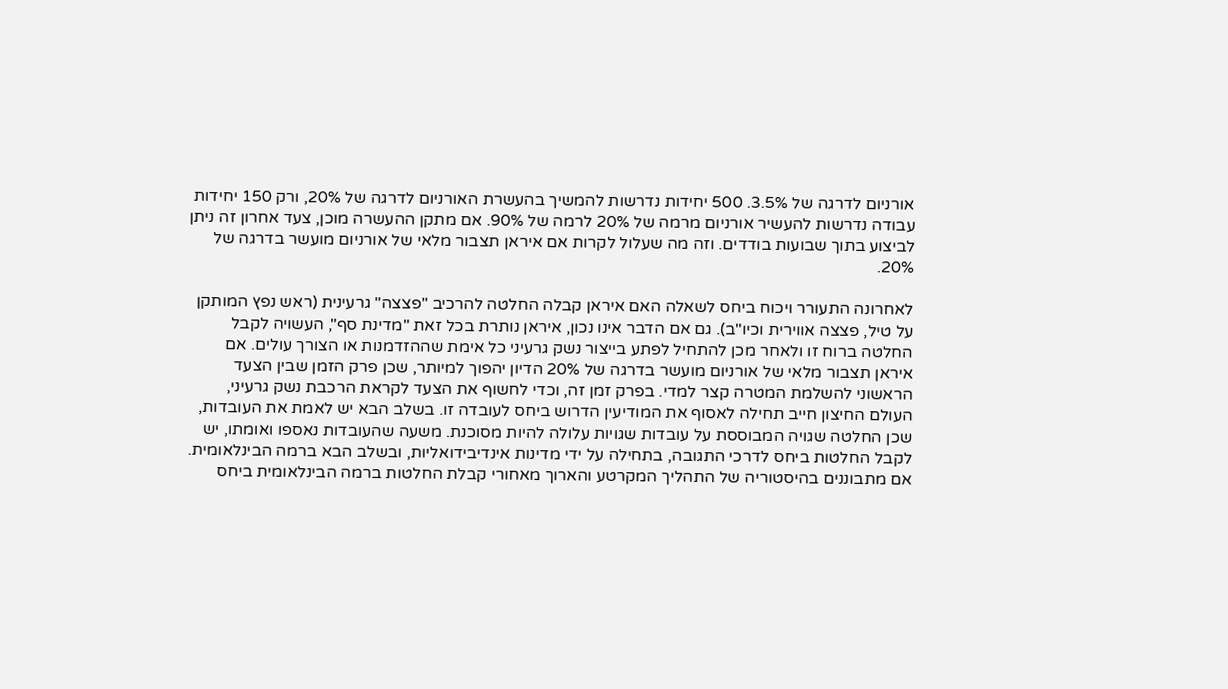אורניום לדרגה של 3.5%. 500 יחידות נדרשות להמשיך בהעשרת האורניום לדרגה של 20%, ורק 150 יחידות עבודה נדרשות להעשיר אורניום מרמה של 20% לרמה של 90%. אם מתקן ההעשרה מוכן, צעד אחרון זה ניתן לביצוע בתוך שבועות בודדים. וזה מה שעלול לקרות אם איראן תצבור מלאי של אורניום מועשר בדרגה של 20%.

לאחרונה התעורר ויכוח ביחס לשאלה האם איראן קבלה החלטה להרכיב "פצצה" גרעינית (ראש נפץ המותקן על טיל, פצצה אווירית וכיו"ב). גם אם הדבר אינו נכון, איראן נותרת בכל זאת "מדינת סף", העשויה לקבל החלטה ברוח זו ולאחר מכן להתחיל לפתע בייצור נשק גרעיני כל אימת שההזדמנות או הצורך עולים. אם איראן תצבור מלאי של אורניום מועשר בדרגה של 20% הדיון יהפוך למיותר, שכן פרק הזמן שבין הצעד הראשוני להשלמת המטרה קצר למדי. בפרק זמן זה, וכדי לחשוף את הצעד לקראת הרכבת נשק גרעיני, העולם החיצון חייב תחילה לאסוף את המודיעין הדרוש ביחס לעובדה זו. בשלב הבא יש לאמת את העובדות, שכן החלטה שגויה המבוססת על עובדות שגויות עלולה להיות מסוכנת. משעה שהעובדות נאספו ואומתו, יש לקבל החלטות ביחס לדרכי התגובה, בתחילה על ידי מדינות אינדיבידואליות, ובשלב הבא ברמה הבינלאומית. אם מתבוננים בהיסטוריה של התהליך המקרטע והארוך מאחורי קבלת החלטות ברמה הבינלאומית ביחס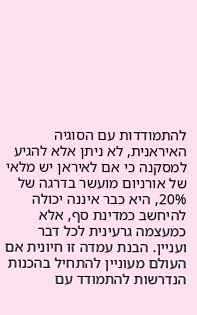להתמודדות עם הסוגיה האיראנית, לא ניתן אלא להגיע למסקנה כי אם לאיראן יש מלאי של אורניום מועשר בדרגה של 20%, היא כבר איננה יכולה להיחשב כמדינת סף, אלא כמעצמה גרעינית לכל דבר ועניין. הבנת עמדה זו חיונית אם העולם מעוניין להתחיל בהכנות הנדרשות להתמודד עם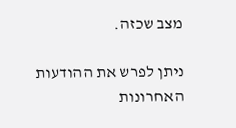מצב שכזה.

ניתן לפרש את ההודעות האחרונות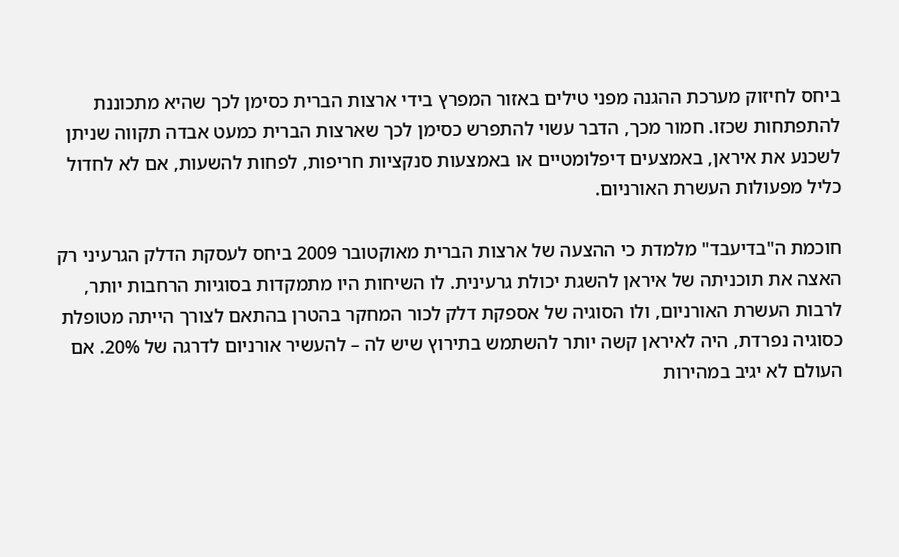ביחס לחיזוק מערכת ההגנה מפני טילים באזור המפרץ בידי ארצות הברית כסימן לכך שהיא מתכוננת להתפתחות שכזו. חמור מכך, הדבר עשוי להתפרש כסימן לכך שארצות הברית כמעט אבדה תקווה שניתן לשכנע את איראן, באמצעים דיפלומטיים או באמצעות סנקציות חריפות, לפחות להשעות, אם לא לחדול כליל מפעולות העשרת האורניום.

חוכמת ה"בדיעבד" מלמדת כי ההצעה של ארצות הברית מאוקטובר 2009 ביחס לעסקת הדלק הגרעיני רק האצה את תוכניתה של איראן להשגת יכולת גרעינית. לו השיחות היו מתמקדות בסוגיות הרחבות יותר, לרבות העשרת האורניום, ולו הסוגיה של אספקת דלק לכור המחקר בהטרן בהתאם לצורך הייתה מטופלת כסוגיה נפרדת, היה לאיראן קשה יותר להשתמש בתירוץ שיש לה – להעשיר אורניום לדרגה של 20%. אם העולם לא יגיב במהירות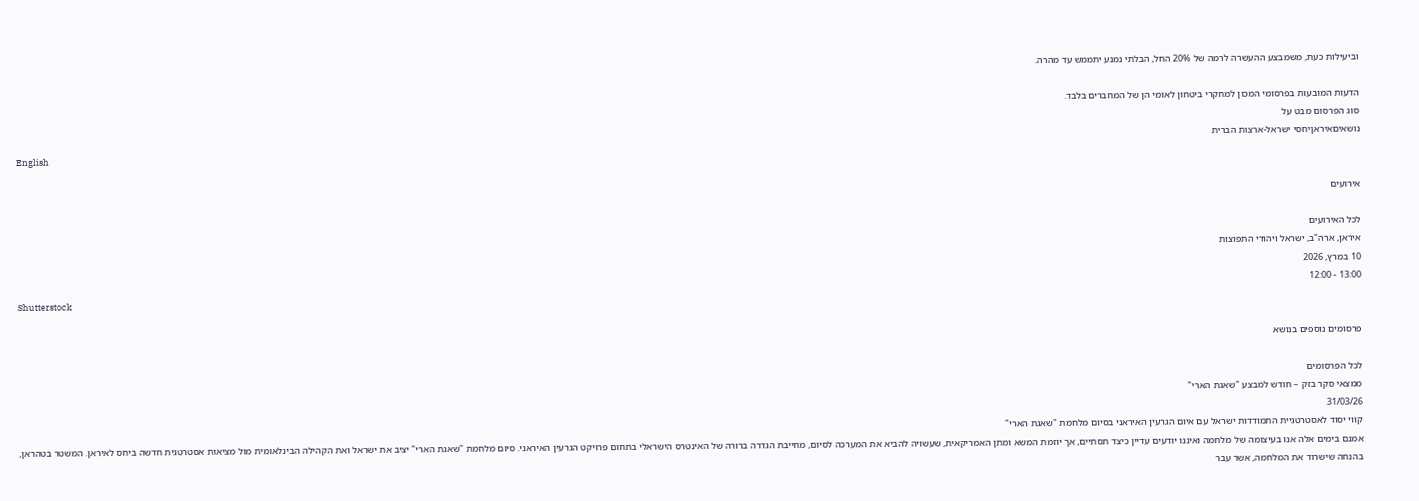וביעילות כעת, משמבצע ההעשרה לרמה של 20% החל, הבלתי נמנע יתממש עד מהרה.

הדעות המובעות בפרסומי המכון למחקרי ביטחון לאומי הן של המחברים בלבד.
סוג הפרסום מבט על
נושאיםאיראןיחסי ישראל-ארצות הברית
English

אירועים

לכל האירועים
איראן, ארה"ב, ישראל ויהודי התפוצות
10 במרץ, 2026
13:00 - 12:00
Shutterstock

פרסומים נוספים בנושא

לכל הפרסומים
ממצאי סקר בזק – חודש למבצע "שאגת הארי"
31/03/26
קווי יסוד לאסטרטגיית התמודדות ישראל עם איום הגרעין האיראני בסיום מלחמת "שאגת הארי"
אמנם בימים אלה אנו בעיצומה של מלחמה ואיננו יודעים עדיין כיצד תסתיים, אך יוזמת המשא ומתן האמריקאית, שעשויה להביא את המערכה לסיום, מחייבת הגדרה ברורה של האינטרס הישראלי בתחום פרויקט הגרעין האיראני. סיום מלחמת "שאגת הארי" יציב את ישראל ואת הקהילה הבינלאומית מול מציאות אסטרטגית חדשה ביחס לאיראן. המשטר בטהראן, בהנחה שישרוד את המלחמה, אשר עבר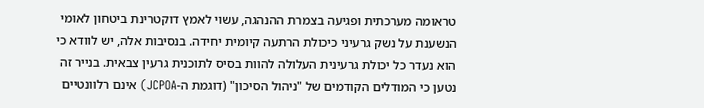טראומה מערכתית ופגיעה בצמרת ההנהגה, עשוי לאמץ דוקטרינת ביטחון לאומי הנשענת על נשק גרעיני כיכולת הרתעה קיומית יחידה. בנסיבות אלה, יש לוודא כי הוא נעדר כל יכולת גרעינית העלולה להוות בסיס לתוכנית גרעין צבאית. בנייר זה נטען כי המודלים הקודמים של "ניהול הסיכון" (דוגמת ה-JCPOA) אינם רלוונטיים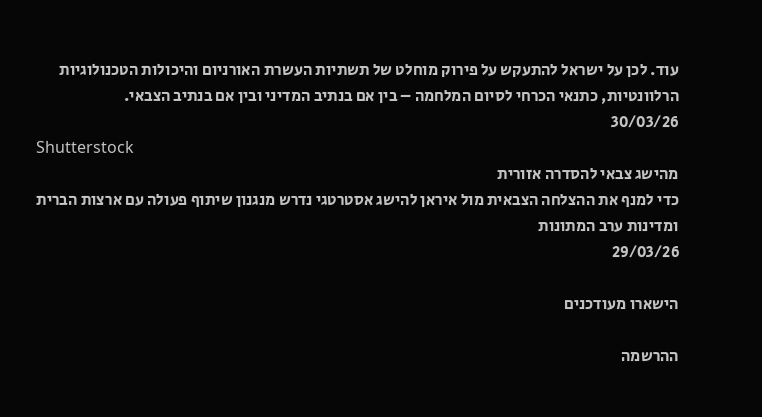עוד. לכן על ישראל להתעקש על פירוק מוחלט של תשתיות העשרת האורניום והיכולות הטכנולוגיות הרלוונטיות, כתנאי הכרחי לסיום המלחמה – בין אם בנתיב המדיני ובין אם בנתיב הצבאי.
30/03/26
Shutterstock
מהישג צבאי להסדרה אזורית
כדי למנף את ההצלחה הצבאית מול איראן להישג אסטרטגי נדרש מנגנון שיתוף פעולה עם ארצות הברית ומדינות ערב המתונות
29/03/26

הישארו מעודכנים

ההרשמה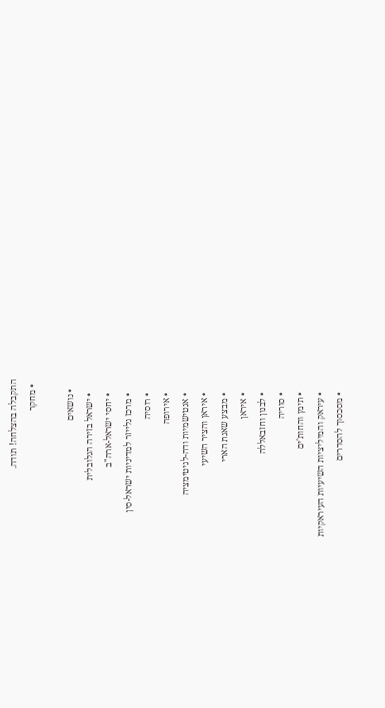התקבלה בהצלחה! תודה.
  • מחקר

    • נושאים
      • ישראל בזירה הגלובלית
      • יחסי ישראל-ארה"ב
      • מרכז גלייזר למדיניות ישראל-סין
      • רוסיה
      • אירופה
      • אנטישמיות ודה-לגיטימציה
      • איראן והציר השיעי
      • מבצע שאגת הארי
      • איראן
      • לבנון וחזבאללה
      • סוריה
      • תימן והחות'ים
      • עיראק והמיליציות השיעיות העיראקיות
      • מסכסוך להסדרים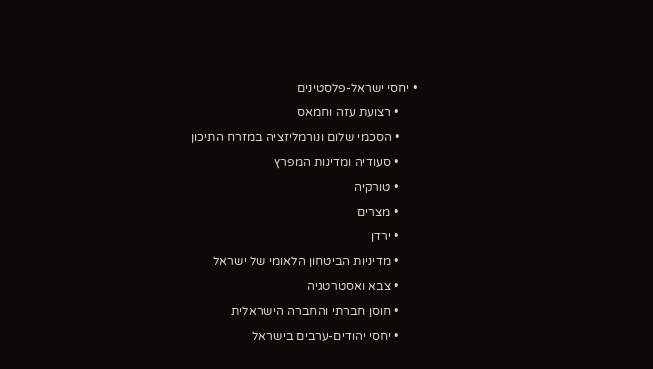• יחסי ישראל-פלסטינים
      • רצועת עזה וחמאס
      • הסכמי שלום ונורמליזציה במזרח התיכון
      • סעודיה ומדינות המפרץ
      • טורקיה
      • מצרים
      • ירדן
      • מדיניות הביטחון הלאומי של ישראל
      • צבא ואסטרטגיה
      • חוסן חברתי והחברה הישראלית
      • יחסי יהודים-ערבים בישראל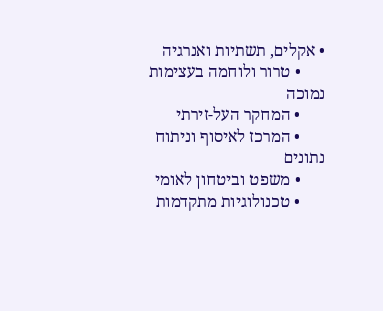• אקלים, תשתיות ואנרגיה
      • טרור ולוחמה בעצימות נמוכה
      • המחקר העל-זירתי
      • המרכז לאיסוף וניתוח נתונים
      • משפט וביטחון לאומי
      • טכנולוגיות מתקדמות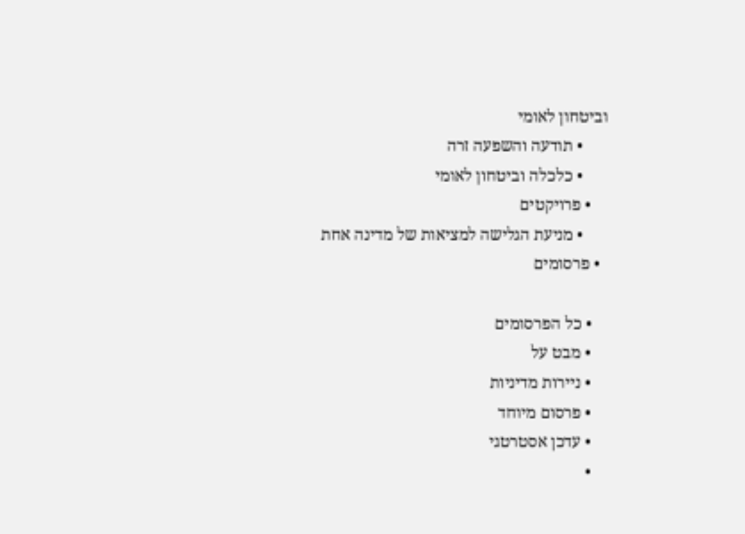וביטחון לאומי
      • תודעה והשפעה זרה
      • כלכלה וביטחון לאומי
    • פרויקטים
      • מניעת הגלישה למציאות של מדינה אחת
  • פרסומים

    • כל הפרסומים
    • מבט על
    • ניירות מדיניות
    • פרסום מיוחד
    • עדכן אסטרטגי
    •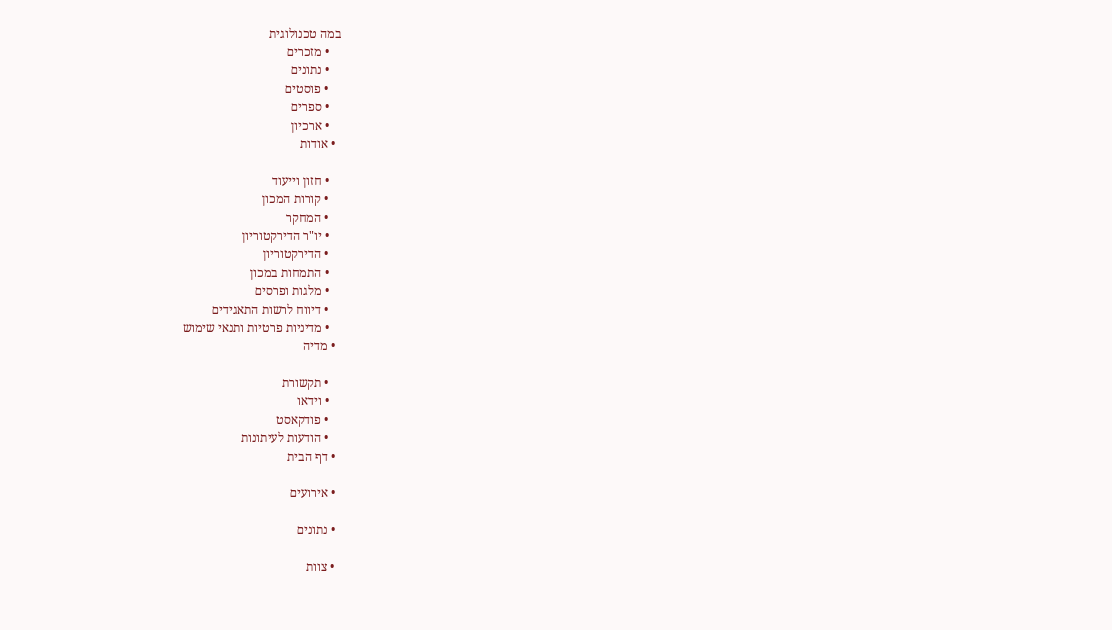במה טכנולוגית
    • מזכרים
    • נתונים
    • פוסטים
    • ספרים
    • ארכיון
  • אודות

    • חזון וייעוד
    • קורות המכון
    • המחקר
    • יו"ר הדירקטוריון
    • הדירקטוריון
    • התמחות במכון
    • מלגות ופרסים
    • דיווח לרשות התאגידים
    • מדיניות פרטיות ותנאי שימוש
  • מדיה

    • תקשורת
    • וידאו
    • פודקאסט
    • הודעות לעיתונות
  • דף הבית

  • אירועים

  • נתונים

  • צוות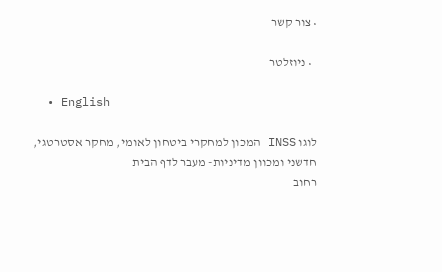• צור קשר

  • ניוזלטר

  • English

לוגו INSS המכון למחקרי ביטחון לאומי, מחקר אסטרטגי, חדשני ומכוון מדיניות- מעבר לדף הבית
רחוב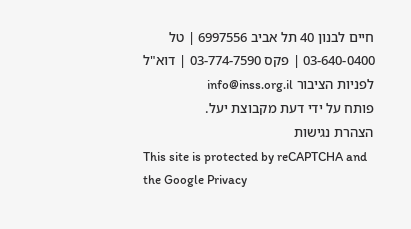חיים לבנון 40 תל אביב 6997556 | טל 03-640-0400 | פקס 03-774-7590 | דוא"ל לפניות הציבור info@inss.org.il
פותח על ידי דעת מקבוצת יעל.
הצהרת נגישות
This site is protected by reCAPTCHA and the Google Privacy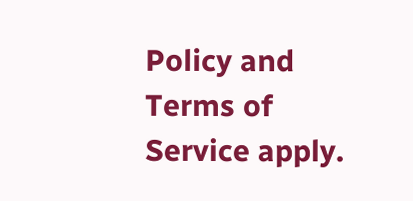Policy and Terms of Service apply.